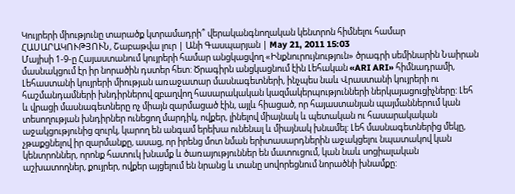Կույրերի միությունը տարածք կտրամադրի՞ վերականգնողական կենտրոն հիմնելու համար
ՀԱՍԱՐԱԿՈՒԹՅՈՒՆ, Շաբաթվա լուր | Անի Գասպարյան | May 21, 2011 15:03
Մայիսի 1-9-ը Հայաստանում կույրերի համար անցկացվող «Ինքնուրույնություն» ծրագրի սեմինարին Նաիրան մասնակցում էր իր նորածին դստեր հետ: Ծրագիրն անցկացնում էին Լեհական «ARI ARI» հիմնադրամի, Լեհաստանի կույրերի միության առաջատար մասնագետների, ինչպես նաև Վրաստանի կույրերի ու հաշմանդամների խնդիրներով զբաղվող հասարակական կազմակերպությունների ներկայացուցիչները: Լեհ և վրացի մասնագետները ոչ միայն զարմացած էին, այլև հիացած, որ հայաստանյան պայմաններում կան տեսողության խնդիրներ ունեցող մարդիկ, ովքեր, լինելով միայնակ և պետական ու հասարակական աջակցությունից զուրկ, կարող են անգամ երեխա ունենալ և միայնակ խնամել: Լեհ մասնագետներից մեկը, չթաքցնելով իր զարմանքը, ասաց, որ իրենց մոտ նման երիտասարդներին աջակցելու նպատակով կան կենտրոններ, որոնք հատուկ խնամք և ծառայություններ են մատուցում, կան նաև սոցիալական աշխատողներ, քույրեր, ովքեր այցելում են նրանց և տանը սովորեցնում նորածնի խնամքը: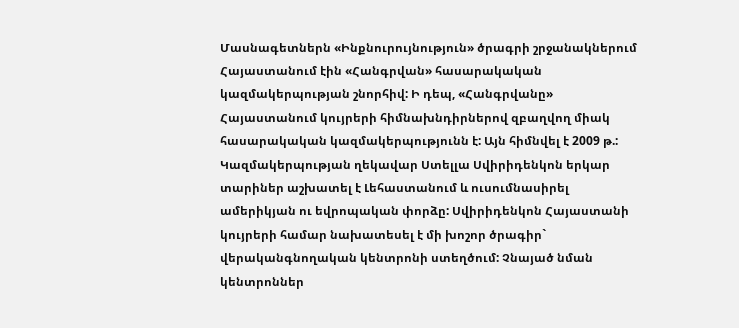Մասնագետներն «Ինքնուրույնություն» ծրագրի շրջանակներում Հայաստանում էին «Հանգրվան» հասարակական կազմակերպության շնորհիվ: Ի դեպ, «Հանգրվանը» Հայաստանում կույրերի հիմնախնդիրներով զբաղվող միակ հասարակական կազմակերպությունն է: Այն հիմնվել է 2009 թ.:
Կազմակերպության ղեկավար Ստելլա Սվիրիդենկոն երկար տարիներ աշխատել է Լեհաստանում և ուսումնասիրել ամերիկյան ու եվրոպական փորձը: Սվիրիդենկոն Հայաստանի կույրերի համար նախատեսել է մի խոշոր ծրագիր` վերականգնողական կենտրոնի ստեղծում: Չնայած նման կենտրոններ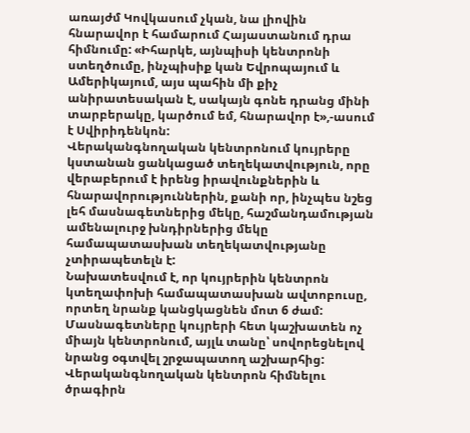առայժմ Կովկասում չկան, նա լիովին հնարավոր է համարում Հայաստանում դրա հիմնումը: «Իհարկե, այնպիսի կենտրոնի ստեղծումը, ինչպիսիք կան Եվրոպայում և Ամերիկայում, այս պահին մի քիչ անիրատեսական է, սակայն գոնե դրանց մինի տարբերակը, կարծում եմ, հնարավոր է»,-ասում է Սվիրիդենկոն:
Վերականգնողական կենտրոնում կույրերը կստանան ցանկացած տեղեկատվություն, որը վերաբերում է իրենց իրավունքներին և հնարավորություններին, քանի որ, ինչպես նշեց լեհ մասնագետներից մեկը, հաշմանդամության ամենալուրջ խնդիրներից մեկը համապատասխան տեղեկատվությանը չտիրապետելն է:
Նախատեսվում է, որ կույրերին կենտրոն կտեղափոխի համապատասխան ավտոբուսը, որտեղ նրանք կանցկացնեն մոտ 6 ժամ: Մասնագետները կույրերի հետ կաշխատեն ոչ միայն կենտրոնում, այլև տանը՝ սովորեցնելով նրանց օգտվել շրջապատող աշխարհից:
Վերականգնողական կենտրոն հիմնելու ծրագիրն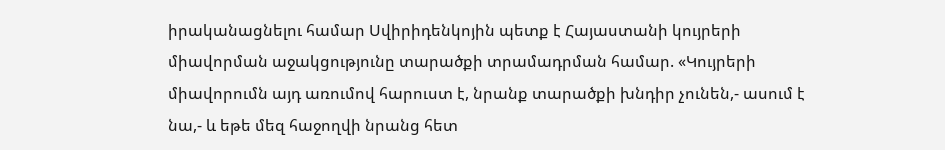իրականացնելու համար Սվիրիդենկոյին պետք է Հայաստանի կույրերի միավորման աջակցությունը տարածքի տրամադրման համար. «Կույրերի միավորումն այդ առումով հարուստ է, նրանք տարածքի խնդիր չունեն,- ասում է նա,- և եթե մեզ հաջողվի նրանց հետ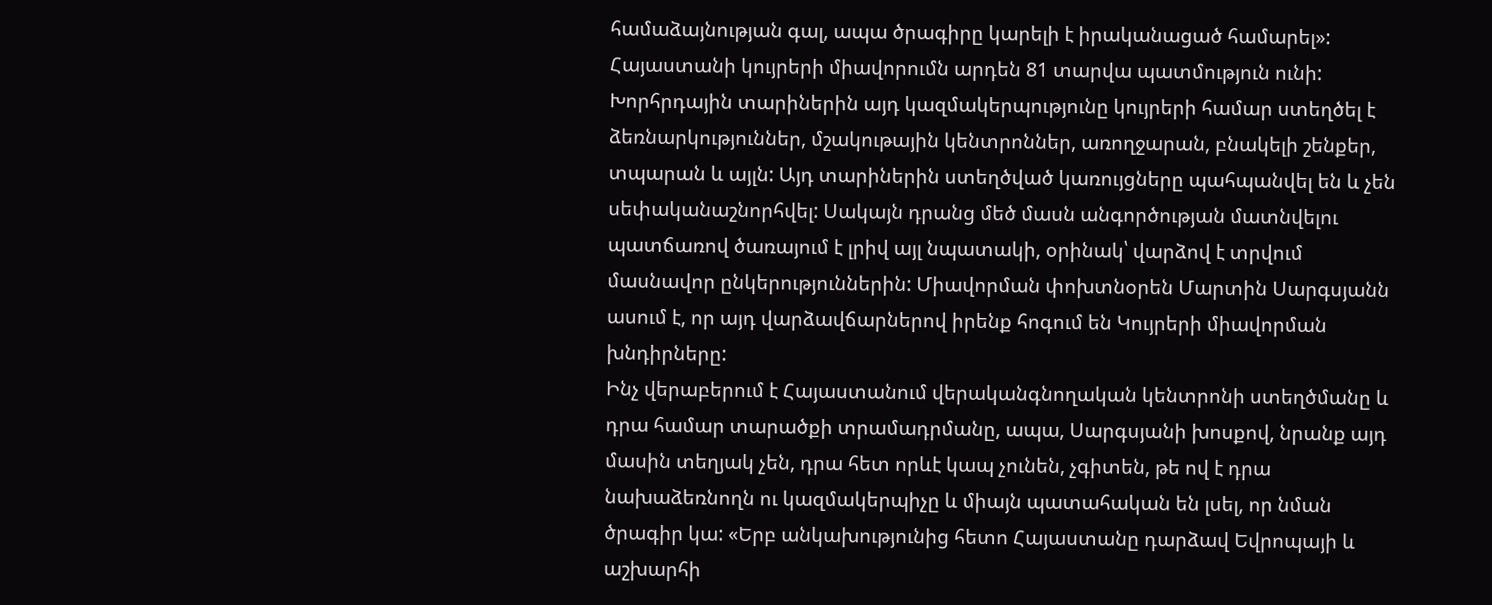համաձայնության գալ, ապա ծրագիրը կարելի է իրականացած համարել»:
Հայաստանի կույրերի միավորումն արդեն 81 տարվա պատմություն ունի: Խորհրդային տարիներին այդ կազմակերպությունը կույրերի համար ստեղծել է ձեռնարկություններ, մշակութային կենտրոններ, առողջարան, բնակելի շենքեր, տպարան և այլն: Այդ տարիներին ստեղծված կառույցները պահպանվել են և չեն սեփականաշնորհվել: Սակայն դրանց մեծ մասն անգործության մատնվելու պատճառով ծառայում է լրիվ այլ նպատակի, օրինակ՝ վարձով է տրվում մասնավոր ընկերություններին: Միավորման փոխտնօրեն Մարտին Սարգսյանն ասում է, որ այդ վարձավճարներով իրենք հոգում են Կույրերի միավորման խնդիրները:
Ինչ վերաբերում է Հայաստանում վերականգնողական կենտրոնի ստեղծմանը և դրա համար տարածքի տրամադրմանը, ապա, Սարգսյանի խոսքով, նրանք այդ մասին տեղյակ չեն, դրա հետ որևէ կապ չունեն, չգիտեն, թե ով է դրա նախաձեռնողն ու կազմակերպիչը և միայն պատահական են լսել, որ նման ծրագիր կա: «Երբ անկախությունից հետո Հայաստանը դարձավ Եվրոպայի և աշխարհի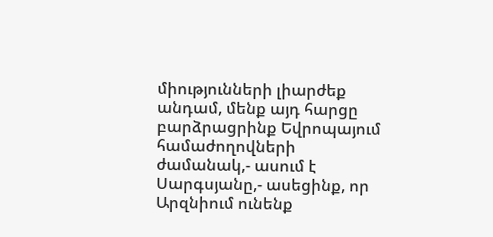միությունների լիարժեք անդամ, մենք այդ հարցը բարձրացրինք Եվրոպայում համաժողովների ժամանակ,- ասում է Սարգսյանը,- ասեցինք, որ Արզնիում ունենք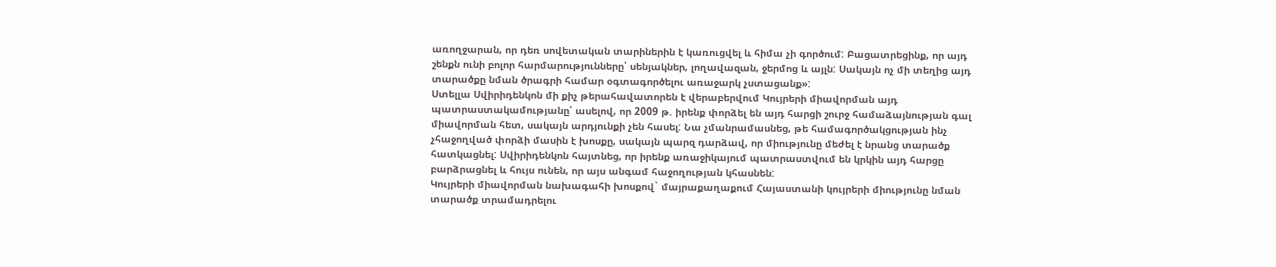առողջարան, որ դեռ սովետական տարիներին է կառուցվել և հիմա չի գործում: Բացատրեցինք, որ այդ շենքն ունի բոլոր հարմարությունները՝ սենյակներ, լողավազան, ջերմոց և այլն: Սակայն ոչ մի տեղից այդ տարածքը նման ծրագրի համար օգտագործելու առաջարկ չստացանք»:
Ստելլա Սվիրիդենկոն մի քիչ թերահավատորեն է վերաբերվում Կույրերի միավորման այդ պատրաստակամությանը՝ ասելով, որ 2009 թ. իրենք փորձել են այդ հարցի շուրջ համաձայնության գալ միավորման հետ, սակայն արդյունքի չեն հասել: Նա չմանրամասնեց, թե համագործակցության ինչ չհաջողված փորձի մասին է խոսքը, սակայն պարզ դարձավ, որ միությունը մեժել է նրանց տարածք հատկացնել: Սվիրիդենկոն հայտնեց, որ իրենք առաջիկայում պատրաստվում են կրկին այդ հարցը բարձրացնել և հույս ունեն, որ այս անգամ հաջողության կհասնեն:
Կույրերի միավորման նախագահի խոսքով` մայրաքաղաքում Հայաստանի կույրերի միությունը նման տարածք տրամադրելու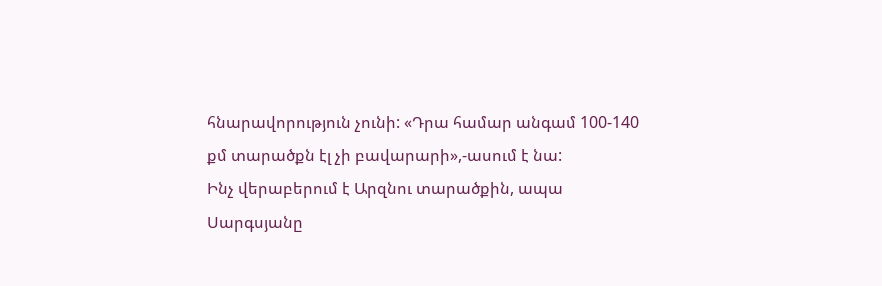հնարավորություն չունի: «Դրա համար անգամ 100-140 քմ տարածքն էլ չի բավարարի»,-ասում է նա:
Ինչ վերաբերում է Արզնու տարածքին, ապա Սարգսյանը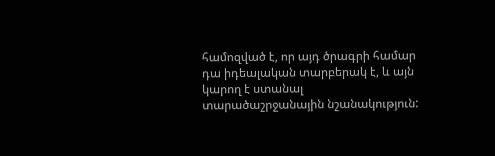համոզված է, որ այդ ծրագրի համար դա իդեալական տարբերակ է, և այն կարող է ստանալ տարածաշրջանային նշանակություն: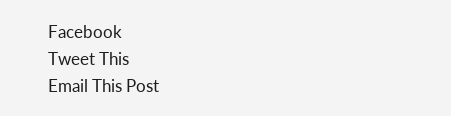Facebook
Tweet This
Email This Post